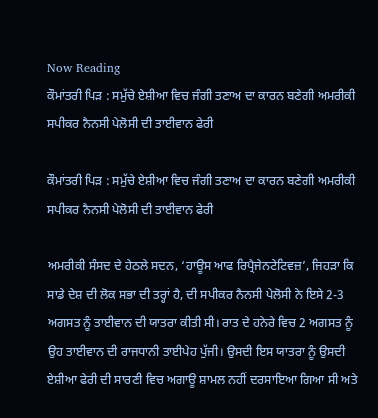Now Reading
ਕੌਮਾਂਤਰੀ ਪਿੜ : ਸਮੁੱਚੇ ਏਸ਼ੀਆ ਵਿਚ ਜੰਗੀ ਤਣਾਅ ਦਾ ਕਾਰਨ ਬਣੇਗੀ ਅਮਰੀਕੀ ਸਪੀਕਰ ਨੈਨਸੀ ਪੇਲੋਸੀ ਦੀ ਤਾਈਵਾਨ ਫੇਰੀ

ਕੌਮਾਂਤਰੀ ਪਿੜ : ਸਮੁੱਚੇ ਏਸ਼ੀਆ ਵਿਚ ਜੰਗੀ ਤਣਾਅ ਦਾ ਕਾਰਨ ਬਣੇਗੀ ਅਮਰੀਕੀ ਸਪੀਕਰ ਨੈਨਸੀ ਪੇਲੋਸੀ ਦੀ ਤਾਈਵਾਨ ਫੇਰੀ

ਅਮਰੀਕੀ ਸੰਸਦ ਦੇ ਹੇਠਲੇ ਸਦਨ, ‘ਹਾਊਸ ਆਫ ਰਿਪ੍ਰੈਜੇਨਟੇਟਿਵਜ਼’, ਜਿਹੜਾ ਕਿ ਸਾਡੇ ਦੇਸ਼ ਦੀ ਲੋਕ ਸਭਾ ਦੀ ਤਰ੍ਹਾਂ ਹੈ, ਦੀ ਸਪੀਕਰ ਨੈਨਸੀ ਪੇਲੋਸੀ ਨੇ ਇਸੇ 2-3 ਅਗਸਤ ਨੂੰ ਤਾਈਵਾਨ ਦੀ ਯਾਤਰਾ ਕੀਤੀ ਸੀ। ਰਾਤ ਦੇ ਹਨੇਰੇ ਵਿਚ 2 ਅਗਸਤ ਨੂੰ ਉਹ ਤਾਈਵਾਨ ਦੀ ਰਾਜਧਾਨੀ ਤਾਈਪੇਹ ਪੁੱਜੀ। ਉਸਦੀ ਇਸ ਯਾਤਰਾ ਨੂੰ ਉਸਦੀ ਏਸ਼ੀਆ ਫੇਰੀ ਦੀ ਸਾਰਣੀ ਵਿਚ ਅਗਾਊ ਸ਼ਾਮਲ ਨਹੀਂ ਦਰਸਾਇਆ ਗਿਆ ਸੀ ਅਤੇ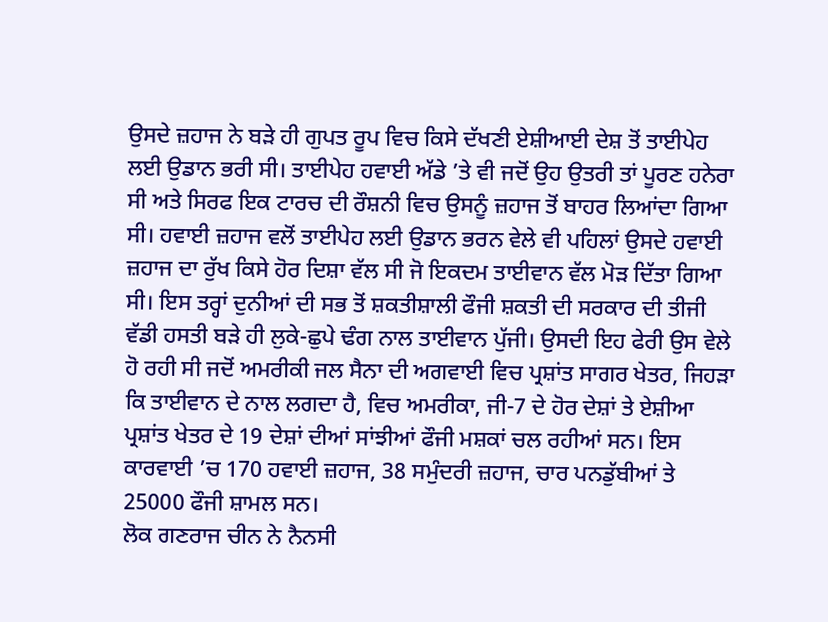ਉਸਦੇ ਜ਼ਹਾਜ ਨੇ ਬੜੇ ਹੀ ਗੁਪਤ ਰੂਪ ਵਿਚ ਕਿਸੇ ਦੱਖਣੀ ਏਸ਼ੀਆਈ ਦੇਸ਼ ਤੋਂ ਤਾਈਪੇਹ ਲਈ ਉਡਾਨ ਭਰੀ ਸੀ। ਤਾਈਪੇਹ ਹਵਾਈ ਅੱਡੇ ’ਤੇ ਵੀ ਜਦੋਂ ਉਹ ਉਤਰੀ ਤਾਂ ਪੂਰਣ ਹਨੇਰਾ ਸੀ ਅਤੇ ਸਿਰਫ ਇਕ ਟਾਰਚ ਦੀ ਰੌਸ਼ਨੀ ਵਿਚ ਉਸਨੂੰ ਜ਼ਹਾਜ ਤੋਂ ਬਾਹਰ ਲਿਆਂਦਾ ਗਿਆ ਸੀ। ਹਵਾਈ ਜ਼ਹਾਜ ਵਲੋਂ ਤਾਈਪੇਹ ਲਈ ਉਡਾਨ ਭਰਨ ਵੇਲੇ ਵੀ ਪਹਿਲਾਂ ਉਸਦੇ ਹਵਾਈ ਜ਼ਹਾਜ ਦਾ ਰੁੱਖ ਕਿਸੇ ਹੋਰ ਦਿਸ਼ਾ ਵੱਲ ਸੀ ਜੋ ਇਕਦਮ ਤਾਈਵਾਨ ਵੱਲ ਮੋੜ ਦਿੱਤਾ ਗਿਆ ਸੀ। ਇਸ ਤਰ੍ਹਾਂ ਦੁਨੀਆਂ ਦੀ ਸਭ ਤੋਂ ਸ਼ਕਤੀਸ਼ਾਲੀ ਫੌਜੀ ਸ਼ਕਤੀ ਦੀ ਸਰਕਾਰ ਦੀ ਤੀਜੀ ਵੱਡੀ ਹਸਤੀ ਬੜੇ ਹੀ ਲੁਕੇ-ਛੁਪੇ ਢੰਗ ਨਾਲ ਤਾਈਵਾਨ ਪੁੱਜੀ। ਉਸਦੀ ਇਹ ਫੇਰੀ ਉਸ ਵੇਲੇ ਹੋ ਰਹੀ ਸੀ ਜਦੋਂ ਅਮਰੀਕੀ ਜਲ ਸੈਨਾ ਦੀ ਅਗਵਾਈ ਵਿਚ ਪ੍ਰਸ਼ਾਂਤ ਸਾਗਰ ਖੇਤਰ, ਜਿਹੜਾ ਕਿ ਤਾਈਵਾਨ ਦੇ ਨਾਲ ਲਗਦਾ ਹੈ, ਵਿਚ ਅਮਰੀਕਾ, ਜੀ-7 ਦੇ ਹੋਰ ਦੇਸ਼ਾਂ ਤੇ ਏਸ਼ੀਆ ਪ੍ਰਸ਼ਾਂਤ ਖੇਤਰ ਦੇ 19 ਦੇਸ਼ਾਂ ਦੀਆਂ ਸਾਂਝੀਆਂ ਫੌਜੀ ਮਸ਼ਕਾਂ ਚਲ ਰਹੀਆਂ ਸਨ। ਇਸ ਕਾਰਵਾਈ ’ਚ 170 ਹਵਾਈ ਜ਼ਹਾਜ, 38 ਸਮੁੰਦਰੀ ਜ਼ਹਾਜ, ਚਾਰ ਪਨਡੁੱਬੀਆਂ ਤੇ 25000 ਫੌਜੀ ਸ਼ਾਮਲ ਸਨ।
ਲੋਕ ਗਣਰਾਜ ਚੀਨ ਨੇ ਨੈਨਸੀ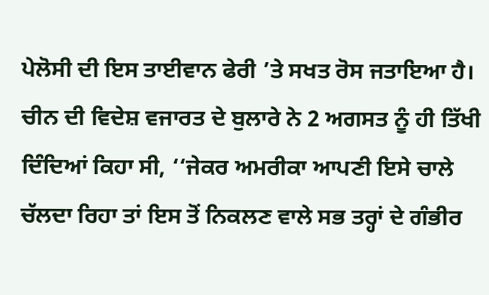ਪੇਲੋਸੀ ਦੀ ਇਸ ਤਾਈਵਾਨ ਫੇਰੀ ’ਤੇ ਸਖਤ ਰੋਸ ਜਤਾਇਆ ਹੈ। ਚੀਨ ਦੀ ਵਿਦੇਸ਼ ਵਜਾਰਤ ਦੇ ਬੁਲਾਰੇ ਨੇ 2 ਅਗਸਤ ਨੂੰ ਹੀ ਤਿੱਖੀ ਦਿੰਦਿਆਂ ਕਿਹਾ ਸੀ, ‘‘ਜੇਕਰ ਅਮਰੀਕਾ ਆਪਣੀ ਇਸੇ ਚਾਲੇ ਚੱਲਦਾ ਰਿਹਾ ਤਾਂ ਇਸ ਤੋਂ ਨਿਕਲਣ ਵਾਲੇ ਸਭ ਤਰ੍ਹਾਂ ਦੇ ਗੰਭੀਰ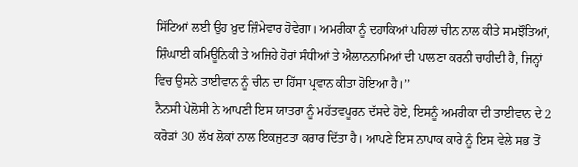ਸਿੱਟਿਆਂ ਲਈ ਉਹ ਖ਼ੁਦ ਜ਼ਿੰਮੇਵਾਰ ਹੋਵੇਗਾ। ਅਮਰੀਕਾ ਨੂੰ ਦਹਾਕਿਆਂ ਪਹਿਲਾਂ ਚੀਨ ਨਾਲ ਕੀਤੇ ਸਮਝੌਤਿਆਂ, ਸ਼ਿੰਘਾਈ ਕਮਿਊਨਿਕੀ ਤੇ ਅਜਿਹੇ ਹੋਰਾਂ ਸੰਧੀਆਂ ਤੇ ਐਲਾਨਨਾਮਿਆਂ ਦੀ ਪਾਲਣਾ ਕਰਨੀ ਚਾਹੀਦੀ ਹੈ, ਜਿਨ੍ਹਾਂ ਵਿਚ ਉਸਨੇ ਤਾਈਵਾਨ ਨੂੰ ਚੀਨ ਦਾ ਹਿੱਸਾ ਪ੍ਰਵਾਨ ਕੀਤਾ ਹੋਇਆ ਹੈ।’’
ਨੈਨਸੀ ਪੇਲੋਸੀ ਨੇ ਆਪਣੀ ਇਸ ਯਾਤਰਾ ਨੂੰ ਮਹੱਤਵਪੂਰਨ ਦੱਸਦੇ ਹੋਏ, ਇਸਨੂੰ ਅਮਰੀਕਾ ਦੀ ਤਾਈਵਾਨ ਦੇ 2 ਕਰੋੜਾਂ 30 ਲੱਖ ਲੋਕਾਂ ਨਾਲ ਇਕਜੁਟਤਾ ਕਰਾਰ ਦਿੱਤਾ ਹੈ। ਆਪਣੇ ਇਸ ਨਾਪਾਕ ਕਾਰੇ ਨੂੰ ਇਸ ਵੇਲੇ ਸਭ ਤੋਂ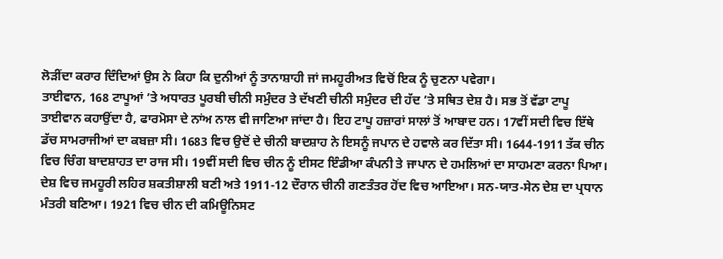ਲੋੜੀਂਦਾ ਕਰਾਰ ਦਿੰਦਿਆਂ ਉਸ ਨੇ ਕਿਹਾ ਕਿ ਦੁਨੀਆਂ ਨੂੰ ਤਾਨਾਸ਼ਾਹੀ ਜਾਂ ਜਮਹੂਰੀਅਤ ਵਿਚੋਂ ਇਕ ਨੂੰ ਚੁਣਨਾ ਪਵੇਗਾ।
ਤਾਈਵਾਨ, 168 ਟਾਪੂਆਂ ’ਤੇ ਅਧਾਰਤ ਪੂਰਬੀ ਚੀਨੀ ਸਮੁੰਦਰ ਤੇ ਦੱਖਣੀ ਚੀਨੀ ਸਮੁੰਦਰ ਦੀ ਹੱਦ ’ਤੇ ਸਥਿਤ ਦੇਸ਼ ਹੈ। ਸਭ ਤੋਂ ਵੱਡਾ ਟਾਪੂ ਤਾਈਵਾਨ ਕਹਾਉਂਦਾ ਹੈ, ਫਾਰਮੋਸਾ ਦੇ ਨਾਂਅ ਨਾਲ ਵੀ ਜਾਣਿਆ ਜਾਂਦਾ ਹੈ। ਇਹ ਟਾਪੂ ਹਜ਼ਾਰਾਂ ਸਾਲਾਂ ਤੋਂ ਆਬਾਦ ਹਨ। 17ਵੀਂ ਸਦੀ ਵਿਚ ਇੱਥੇ ਡੱਚ ਸਾਮਰਾਜੀਆਂ ਦਾ ਕਬਜ਼ਾ ਸੀ। 1683 ਵਿਚ ਉਦੋਂ ਦੇ ਚੀਨੀ ਬਾਦਸ਼ਾਹ ਨੇ ਇਸਨੂੰ ਜਪਾਨ ਦੇ ਹਵਾਲੇ ਕਰ ਦਿੱਤਾ ਸੀ। 1644-1911 ਤੱਕ ਚੀਨ ਵਿਚ ਚਿੰਗ ਬਾਦਸ਼ਾਹਤ ਦਾ ਰਾਜ ਸੀ। 19ਵੀਂ ਸਦੀ ਵਿਚ ਚੀਨ ਨੂੰ ਈਸਟ ਇੰਡੀਆ ਕੰਪਨੀ ਤੇ ਜਾਪਾਨ ਦੇ ਹਮਲਿਆਂ ਦਾ ਸਾਹਮਣਾ ਕਰਨਾ ਪਿਆ। ਦੇਸ਼ ਵਿਚ ਜਮਹੂਰੀ ਲਹਿਰ ਸ਼ਕਤੀਸ਼ਾਲੀ ਬਣੀ ਅਤੇ 1911-12 ਦੌਰਾਨ ਚੀਨੀ ਗਣਤੰਤਰ ਹੋਂਦ ਵਿਚ ਆਇਆ। ਸਨ-ਯਾਤ-ਸੇਨ ਦੇਸ਼ ਦਾ ਪ੍ਰਧਾਨ ਮੰਤਰੀ ਬਣਿਆ। 1921 ਵਿਚ ਚੀਨ ਦੀ ਕਮਿਊਨਿਸਟ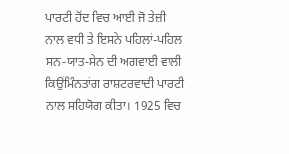ਪਾਰਟੀ ਹੋਂਦ ਵਿਚ ਆਈ ਜੋ ਤੇਜ਼ੀ ਨਾਲ ਵਧੀ ਤੇ ਇਸਨੇ ਪਹਿਲਾਂ-ਪਹਿਲ ਸਨ-ਯਾਤ-ਸੇਨ ਦੀ ਅਗਵਾਈ ਵਾਲੀ ਕਿਉਂਮਿੰਨਤਾਂਗ ਰਾਸ਼ਟਰਵਾਦੀ ਪਾਰਟੀ ਨਾਲ ਸਹਿਯੋਗ ਕੀਤਾ। 1925 ਵਿਚ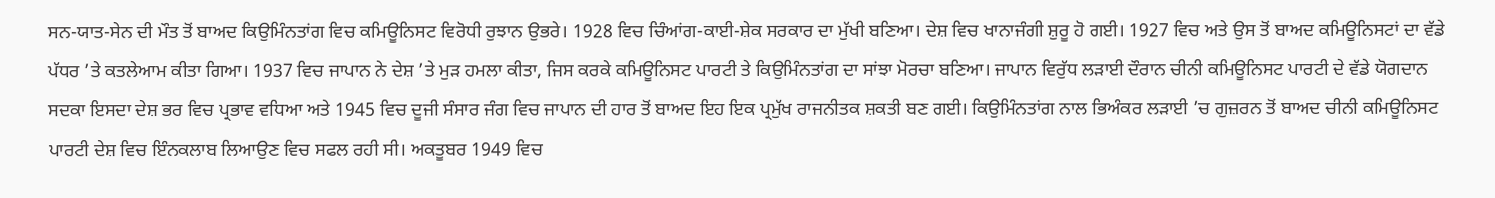ਸਨ-ਯਾਤ-ਸੇਨ ਦੀ ਮੌਤ ਤੋਂ ਬਾਅਦ ਕਿਉਮਿੰਨਤਾਂਗ ਵਿਚ ਕਮਿਊਨਿਸਟ ਵਿਰੋਧੀ ਰੁਝਾਨ ਉਭਰੇ। 1928 ਵਿਚ ਚਿੰਆਂਗ-ਕਾਈ-ਸ਼ੇਕ ਸਰਕਾਰ ਦਾ ਮੁੱਖੀ ਬਣਿਆ। ਦੇਸ਼ ਵਿਚ ਖਾਨਾਜੰਗੀ ਸ਼ੁਰੂ ਹੋ ਗਈ। 1927 ਵਿਚ ਅਤੇ ਉਸ ਤੋਂ ਬਾਅਦ ਕਮਿਊਨਿਸਟਾਂ ਦਾ ਵੱਡੇ ਪੱਧਰ ’ਤੇ ਕਤਲੇਆਮ ਕੀਤਾ ਗਿਆ। 1937 ਵਿਚ ਜਾਪਾਨ ਨੇ ਦੇਸ਼ ’ਤੇ ਮੁੜ ਹਮਲਾ ਕੀਤਾ, ਜਿਸ ਕਰਕੇ ਕਮਿਊਨਿਸਟ ਪਾਰਟੀ ਤੇ ਕਿਉਮਿੰਨਤਾਂਗ ਦਾ ਸਾਂਝਾ ਮੋਰਚਾ ਬਣਿਆ। ਜਾਪਾਨ ਵਿਰੁੱਧ ਲੜਾਈ ਦੌਰਾਨ ਚੀਨੀ ਕਮਿਊਨਿਸਟ ਪਾਰਟੀ ਦੇ ਵੱਡੇ ਯੋਗਦਾਨ ਸਦਕਾ ਇਸਦਾ ਦੇਸ਼ ਭਰ ਵਿਚ ਪ੍ਰਭਾਵ ਵਧਿਆ ਅਤੇ 1945 ਵਿਚ ਦੂਜੀ ਸੰਸਾਰ ਜੰਗ ਵਿਚ ਜਾਪਾਨ ਦੀ ਹਾਰ ਤੋਂ ਬਾਅਦ ਇਹ ਇਕ ਪ੍ਰਮੁੱਖ ਰਾਜਨੀਤਕ ਸ਼ਕਤੀ ਬਣ ਗਈ। ਕਿਉਮਿੰਨਤਾਂਗ ਨਾਲ ਭਿਅੰਕਰ ਲੜਾਈ ’ਚ ਗੁਜ਼ਰਨ ਤੋਂ ਬਾਅਦ ਚੀਨੀ ਕਮਿਊਨਿਸਟ ਪਾਰਟੀ ਦੇਸ਼ ਵਿਚ ਇੰਨਕਲਾਬ ਲਿਆਉਣ ਵਿਚ ਸਫਲ ਰਹੀ ਸੀ। ਅਕਤੂਬਰ 1949 ਵਿਚ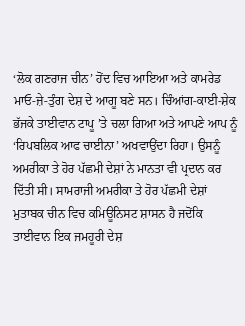‘ਲੋਕ ਗਣਰਾਜ ਚੀਨ’ ਹੋਂਦ ਵਿਚ ਆਇਆ ਅਤੇ ਕਾਮਰੇਡ ਮਾਓ-ਜ਼ੇ-ਤੁੰਗ ਦੇਸ਼ ਦੇ ਆਗੂ ਬਣੇ ਸਨ। ਚਿੰਆਂਗ-ਕਾਈ-ਸ਼ੇਕ ਭੱਜਕੇ ਤਾਈਵਾਨ ਟਾਪੂ ’ਤੇ ਚਲਾ ਗਿਆ ਅਤੇ ਆਪਣੇ ਆਪ ਨੂੰ ‘ਰਿਪਬਲਿਕ ਆਫ ਚਾਈਨਾ’ ਅਖਵਾਉਂਦਾ ਰਿਹਾ। ਉਸਨੂੰ ਅਮਰੀਕਾ ਤੇ ਹੋਰ ਪੱਛਮੀ ਦੇਸ਼ਾਂ ਨੇ ਮਾਨਤਾ ਵੀ ਪ੍ਰਦਾਨ ਕਰ ਦਿੱਤੀ ਸੀ। ਸਾਮਰਾਜੀ ਅਮਰੀਕਾ ਤੇ ਹੋਰ ਪੱਛਮੀ ਦੇਸ਼ਾਂ ਮੁਤਾਬਕ ਚੀਨ ਵਿਚ ਕਮਿਊਨਿਸਟ ਸ਼ਾਸਨ ਹੈ ਜਦੋਂਕਿ ਤਾਈਵਾਨ ਇਕ ਜਮਹੂਰੀ ਦੇਸ਼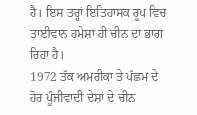ਹੈ। ਇਸ ਤਰ੍ਹਾਂ ਇਤਿਹਾਸਕ ਰੂਪ ਵਿਚ ਤਾਈਵਾਨ ਹਮੇਸ਼ਾ ਹੀ ਚੀਨ ਦਾ ਭਾਗ ਰਿਹਾ ਹੈ।
1972 ਤੱਕ ਅਮਰੀਕਾ ਤੇ ਪੱਛਮ ਦੇ ਹੋਰ ਪੂੰਜੀਵਾਦੀ ਦੇਸ਼ਾਂ ਦੇ ਚੀਨ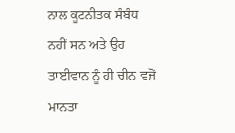ਨਾਲ ਕੂਟਨੀਤਕ ਸੰਬੰਧ ਨਹੀਂ ਸਨ ਅਤੇ ਉਹ ਤਾਈਵਾਨ ਨੂੰ ਹੀ ਚੀਨ ਵਜੋਂ ਮਾਨਤਾ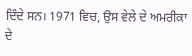ਦਿੰਦੇ ਸਨ। 1971 ਵਿਚ, ਉਸ ਵੇਲੇ ਦੇ ਅਮਰੀਕਾ ਦੇ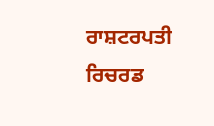ਰਾਸ਼ਟਰਪਤੀ ਰਿਚਰਡ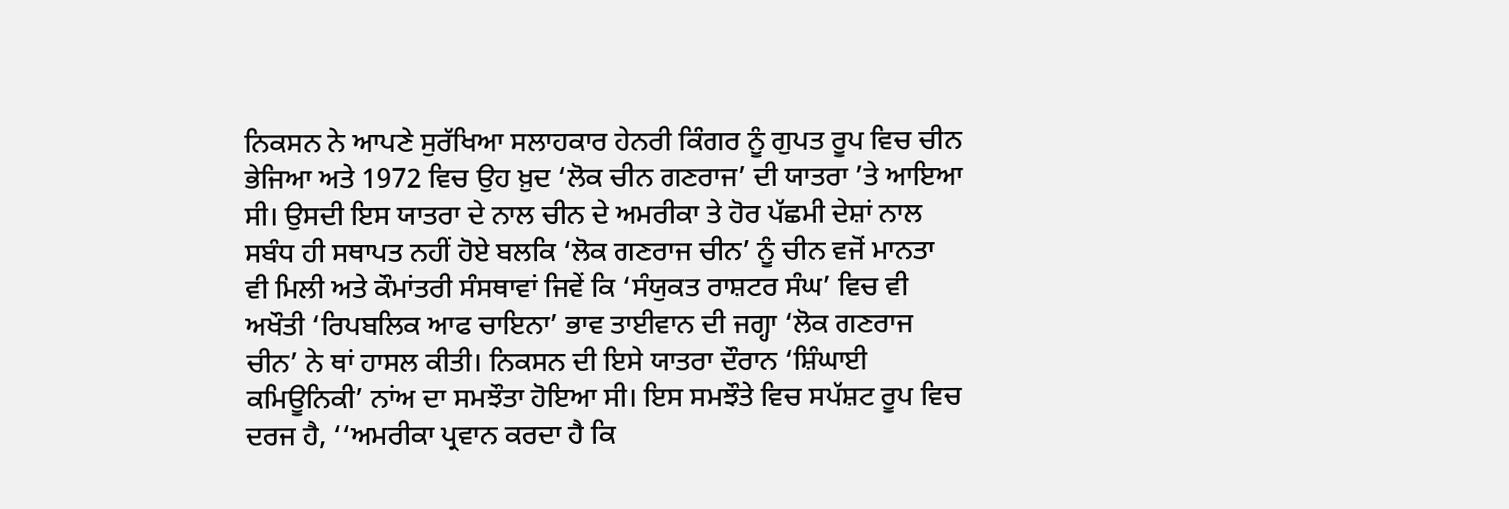ਨਿਕਸਨ ਨੇ ਆਪਣੇ ਸੁਰੱਖਿਆ ਸਲਾਹਕਾਰ ਹੇਨਰੀ ਕਿੰਗਰ ਨੂੰ ਗੁਪਤ ਰੂਪ ਵਿਚ ਚੀਨ ਭੇਜਿਆ ਅਤੇ 1972 ਵਿਚ ਉਹ ਖ਼ੁਦ ‘ਲੋਕ ਚੀਨ ਗਣਰਾਜ’ ਦੀ ਯਾਤਰਾ ’ਤੇ ਆਇਆ ਸੀ। ਉਸਦੀ ਇਸ ਯਾਤਰਾ ਦੇ ਨਾਲ ਚੀਨ ਦੇ ਅਮਰੀਕਾ ਤੇ ਹੋਰ ਪੱਛਮੀ ਦੇਸ਼ਾਂ ਨਾਲ ਸਬੰਧ ਹੀ ਸਥਾਪਤ ਨਹੀਂ ਹੋਏ ਬਲਕਿ ‘ਲੋਕ ਗਣਰਾਜ ਚੀਨ’ ਨੂੰ ਚੀਨ ਵਜੋਂ ਮਾਨਤਾ ਵੀ ਮਿਲੀ ਅਤੇ ਕੌਮਾਂਤਰੀ ਸੰਸਥਾਵਾਂ ਜਿਵੇਂ ਕਿ ‘ਸੰਯੁਕਤ ਰਾਸ਼ਟਰ ਸੰਘ’ ਵਿਚ ਵੀ ਅਖੌਤੀ ‘ਰਿਪਬਲਿਕ ਆਫ ਚਾਇਨਾ’ ਭਾਵ ਤਾਈਵਾਨ ਦੀ ਜਗ੍ਹਾ ‘ਲੋਕ ਗਣਰਾਜ ਚੀਨ’ ਨੇ ਥਾਂ ਹਾਸਲ ਕੀਤੀ। ਨਿਕਸਨ ਦੀ ਇਸੇ ਯਾਤਰਾ ਦੌਰਾਨ ‘ਸ਼ਿੰਘਾਈ ਕਮਿਊਨਿਕੀ’ ਨਾਂਅ ਦਾ ਸਮਝੌਤਾ ਹੋਇਆ ਸੀ। ਇਸ ਸਮਝੌਤੇ ਵਿਚ ਸਪੱਸ਼ਟ ਰੂਪ ਵਿਚ ਦਰਜ ਹੈ, ‘‘ਅਮਰੀਕਾ ਪ੍ਰਵਾਨ ਕਰਦਾ ਹੈ ਕਿ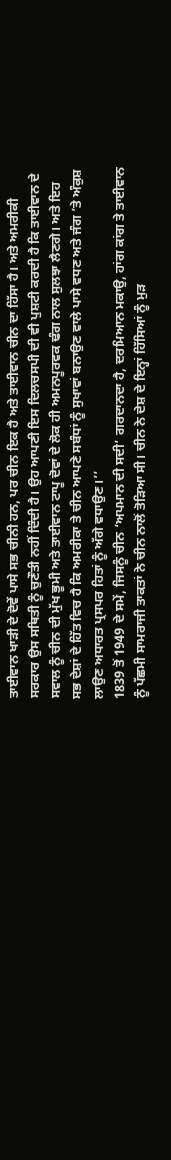ਤਾਈਵਾਨ ਖਾੜੀ ਦੇ ਦੋਵੇਂ ਪਾਸੇ ਸਭ ਚੀਨੀ ਹਨ, ਪਰ ਚੀਨ ਇਕ ਹੈ ਅਤੇ ਤਾਈਵਾਨ ਚੀਨ ਦਾ ਹਿੱਸਾ ਹੈ। ਅਤੇ ਅਮਰੀਕੀ ਸਰਕਾਰ ਉਸ ਸਥਿਤੀ ਨੂੰ ਚੁਣੌਤੀ ਨਹੀਂ ਦਿੰਦੀ ਹੈ। ਉਹ ਆਪਣੀ ਇਸ ਦਿਲਚਸਪੀ ਦੀ ਵੀ ਪੁਸ਼ਟੀ ਕਰਦੀ ਹੈ ਕਿ ਤਾਈਵਾਨ ਦੇ ਸਵਾਲ ਨੂੰ ਚੀਨ ਦੀ ਮੁੱਖ ਭੂਮੀ ਅਤੇ ਤਾਈਵਾਨ ਟਾਪੂ ਦੋਵਾਂ ਦੇ ਲੋਕ ਹੀ ਅਮਨਪੂਰਵਕ ਢੰਗ ਨਾਲ ਸੁਲਝਾ ਲੈਣਗੇ। ਅਤੇ ਇਹ ਸਭ ਦੇਸ਼ਾਂ ਦੇ ਹਿੱਤ ਵਿਚ ਹੈ ਕਿ ਅਮਰੀਕਾ ਤੇ ਚੀਨ ਆਪਣੇ ਸਬੰਧਾਂ ਨੂੰ ਸੁਖਾਵਾਂ ਬਨਾਉਣ ਵਾਲੇ ਪਾਸੇ ਵਧਣ ਅਤੇ ਜੰਗ ’ਤੇ ਅੰਕੁਸ਼ ਲਾਉਣ ਅਧਾਰਤ ਪ੍ਰਸਪਰ ਹਿਤਾਂ ਨੂੰ ਅੱਗੇ ਵਧਾਉਣ।’’
1839 ਤੋਂ 1949 ਦੇ ਸਮੇਂ, ਜਿਸਨੂੰ ਚੀਨ ‘ਅਪਮਾਨ ਦੀ ਸਦੀ’ ਗਰਦਾਨਦਾ ਹੈ, ਦਰਮਿਆਨ ਮਕਾਉ, ਹਾਂਗ ਕਾਂਗ ਤੇ ਤਾਈਵਾਨ ਨੂੰ ਪੱਛਮੀ ਸਾਮਰਾਜੀ ਤਾਕਤਾਂ ਨੇ ਚੀਨ ਨਾਲੋਂ ਤੋੜਿਆ ਸੀ। ਚੀਨ ਨੇ ਦੇਸ਼ ਦੇ ਇਨ੍ਹਾਂ ਹਿੱਸਿਆਂ ਨੂੰ ਮੁੜ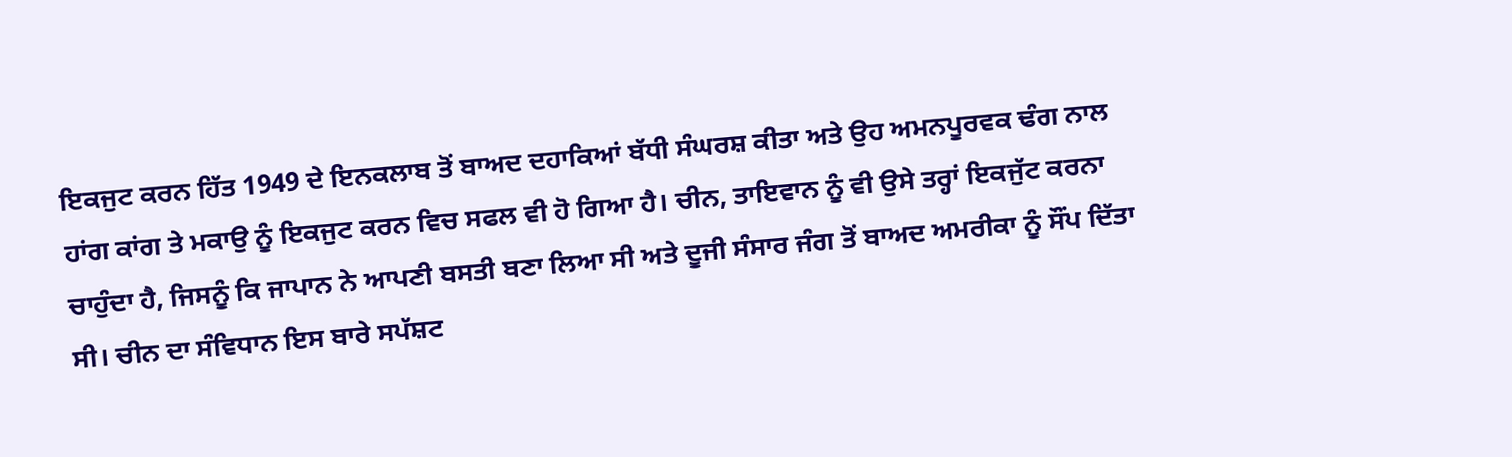ਇਕਜੁਟ ਕਰਨ ਹਿੱਤ 1949 ਦੇ ਇਨਕਲਾਬ ਤੋਂ ਬਾਅਦ ਦਹਾਕਿਆਂ ਬੱਧੀ ਸੰਘਰਸ਼ ਕੀਤਾ ਅਤੇ ਉਹ ਅਮਨਪੂਰਵਕ ਢੰਗ ਨਾਲ ਹਾਂਗ ਕਾਂਗ ਤੇ ਮਕਾਉ ਨੂੰ ਇਕਜੁਟ ਕਰਨ ਵਿਚ ਸਫਲ ਵੀ ਹੋ ਗਿਆ ਹੈ। ਚੀਨ, ਤਾਇਵਾਨ ਨੂੰ ਵੀ ਉਸੇ ਤਰ੍ਹਾਂ ਇਕਜੁੱਟ ਕਰਨਾ ਚਾਹੁੰਦਾ ਹੈ, ਜਿਸਨੂੰ ਕਿ ਜਾਪਾਨ ਨੇ ਆਪਣੀ ਬਸਤੀ ਬਣਾ ਲਿਆ ਸੀ ਅਤੇ ਦੂਜੀ ਸੰਸਾਰ ਜੰਗ ਤੋਂ ਬਾਅਦ ਅਮਰੀਕਾ ਨੂੰ ਸੌਂਪ ਦਿੱਤਾ ਸੀ। ਚੀਨ ਦਾ ਸੰਵਿਧਾਨ ਇਸ ਬਾਰੇ ਸਪੱਸ਼ਟ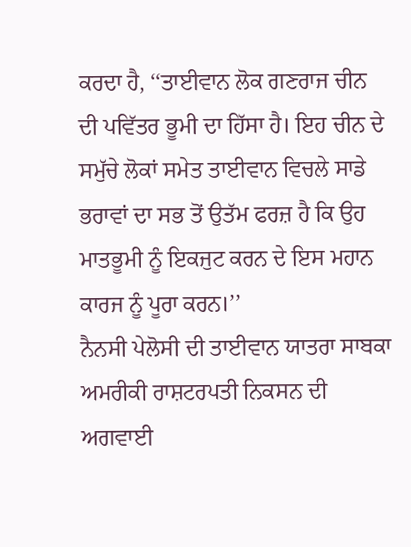ਕਰਦਾ ਹੈ, ‘‘ਤਾਈਵਾਨ ਲੋਕ ਗਣਰਾਜ ਚੀਨ ਦੀ ਪਵਿੱਤਰ ਭੂਮੀ ਦਾ ਹਿੱਸਾ ਹੈ। ਇਹ ਚੀਨ ਦੇ ਸਮੁੱਚੇ ਲੋਕਾਂ ਸਮੇਤ ਤਾਈਵਾਨ ਵਿਚਲੇ ਸਾਡੇ ਭਰਾਵਾਂ ਦਾ ਸਭ ਤੋਂ ਉਤੱਮ ਫਰਜ਼ ਹੈ ਕਿ ਉਹ ਮਾਤਭੂਮੀ ਨੂੰ ਇਕਜੁਟ ਕਰਨ ਦੇ ਇਸ ਮਹਾਨ ਕਾਰਜ ਨੂੰ ਪੂਰਾ ਕਰਨ।’’
ਨੈਨਸੀ ਪੇਲੋਸੀ ਦੀ ਤਾਈਵਾਨ ਯਾਤਰਾ ਸਾਬਕਾ ਅਮਰੀਕੀ ਰਾਸ਼ਟਰਪਤੀ ਨਿਕਸਨ ਦੀ ਅਗਵਾਈ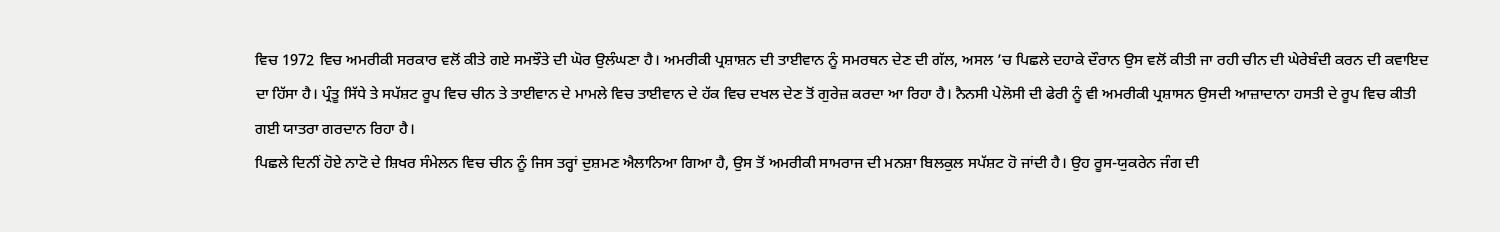ਵਿਚ 1972 ਵਿਚ ਅਮਰੀਕੀ ਸਰਕਾਰ ਵਲੋਂ ਕੀਤੇ ਗਏ ਸਮਝੌਤੇ ਦੀ ਘੋਰ ਉਲੰਘਣਾ ਹੈ। ਅਮਰੀਕੀ ਪ੍ਰਸ਼ਾਸ਼ਨ ਦੀ ਤਾਈਵਾਨ ਨੂੰ ਸਮਰਥਨ ਦੇਣ ਦੀ ਗੱਲ, ਅਸਲ ’ਚ ਪਿਛਲੇ ਦਹਾਕੇ ਦੌਰਾਨ ਉਸ ਵਲੋਂ ਕੀਤੀ ਜਾ ਰਹੀ ਚੀਨ ਦੀ ਘੇਰੇਬੰਦੀ ਕਰਨ ਦੀ ਕਵਾਇਦ ਦਾ ਹਿੱਸਾ ਹੈ। ਪ੍ਰੰਤੂ ਸਿੱਧੇ ਤੇ ਸਪੱਸ਼ਟ ਰੂਪ ਵਿਚ ਚੀਨ ਤੇ ਤਾਈਵਾਨ ਦੇ ਮਾਮਲੇ ਵਿਚ ਤਾਈਵਾਨ ਦੇ ਹੱਕ ਵਿਚ ਦਖਲ ਦੇਣ ਤੋਂ ਗੁਰੇਜ਼ ਕਰਦਾ ਆ ਰਿਹਾ ਹੈ। ਨੈਨਸੀ ਪੇਲੋਸੀ ਦੀ ਫੇਰੀ ਨੂੰ ਵੀ ਅਮਰੀਕੀ ਪ੍ਰਸ਼ਾਸਨ ਉਸਦੀ ਆਜ਼ਾਦਾਨਾ ਹਸਤੀ ਦੇ ਰੂਪ ਵਿਚ ਕੀਤੀ ਗਈ ਯਾਤਰਾ ਗਰਦਾਨ ਰਿਹਾ ਹੈ।
ਪਿਛਲੇ ਦਿਨੀਂ ਹੋਏ ਨਾਟੋ ਦੇ ਸ਼ਿਖਰ ਸੰਮੇਲਨ ਵਿਚ ਚੀਨ ਨੂੰ ਜਿਸ ਤਰ੍ਹਾਂ ਦੁਸ਼ਮਣ ਐਲਾਨਿਆ ਗਿਆ ਹੈ, ਉਸ ਤੋਂ ਅਮਰੀਕੀ ਸਾਮਰਾਜ ਦੀ ਮਨਸ਼ਾ ਬਿਲਕੁਲ ਸਪੱਸ਼ਟ ਹੋ ਜਾਂਦੀ ਹੈ। ਉਹ ਰੂਸ-ਯੁਕਰੇਨ ਜੰਗ ਦੀ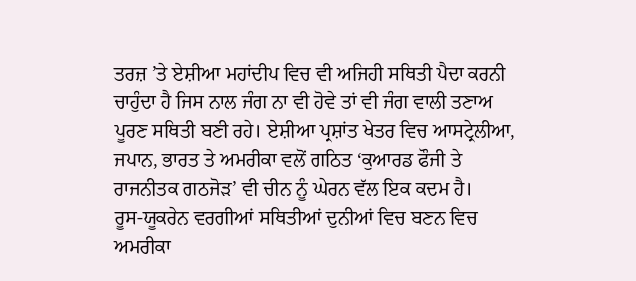ਤਰਜ਼ ’ਤੇ ਏਸ਼ੀਆ ਮਹਾਂਦੀਪ ਵਿਚ ਵੀ ਅਜਿਹੀ ਸਥਿਤੀ ਪੈਦਾ ਕਰਨੀ ਚਾਹੁੰਦਾ ਹੈ ਜਿਸ ਨਾਲ ਜੰਗ ਨਾ ਵੀ ਹੋਵੇ ਤਾਂ ਵੀ ਜੰਗ ਵਾਲੀ ਤਣਾਅ ਪੂਰਣ ਸਥਿਤੀ ਬਣੀ ਰਹੇ। ਏਸ਼ੀਆ ਪ੍ਰਸ਼ਾਂਤ ਖੇਤਰ ਵਿਚ ਆਸਟ੍ਰੇਲੀਆ, ਜਪਾਨ, ਭਾਰਤ ਤੇ ਅਮਰੀਕਾ ਵਲੋਂ ਗਠਿਤ ‘ਕੁਆਰਡ ਫੌਜੀ ਤੇ ਰਾਜਨੀਤਕ ਗਠਜੋੜ’ ਵੀ ਚੀਨ ਨੂੰ ਘੇਰਨ ਵੱਲ ਇਕ ਕਦਮ ਹੈ।
ਰੂਸ-ਯੂਕਰੇਨ ਵਰਗੀਆਂ ਸਥਿਤੀਆਂ ਦੁਨੀਆਂ ਵਿਚ ਬਣਨ ਵਿਚ ਅਮਰੀਕਾ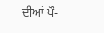ਦੀਆਂ ਪੌ-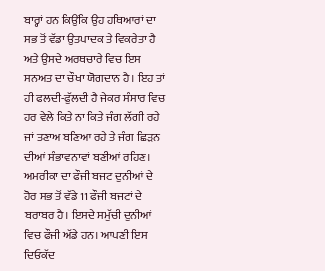ਬਾਰ੍ਹਾਂ ਹਨ ਕਿਉਂਕਿ ਉਹ ਹਥਿਆਰਾਂ ਦਾ ਸਭ ਤੋਂ ਵੱਡਾ ਉਤਪਾਦਕ ਤੇ ਵਿਕਰੇਤਾ ਹੈ ਅਤੇ ਉਸਦੇ ਅਰਥਚਾਰੇ ਵਿਚ ਇਸ ਸਨਅਤ ਦਾ ਚੌਖਾ ਯੋਗਦਾਨ ਹੈ। ਇਹ ਤਾਂ ਹੀ ਫਲਦੀ-ਫੁੱਲਦੀ ਹੈ ਜੇਕਰ ਸੰਸਾਰ ਵਿਚ ਹਰ ਵੇਲੇ ਕਿਤੇ ਨਾ ਕਿਤੇ ਜੰਗ ਲੱਗੀ ਰਹੇ ਜਾਂ ਤਣਾਅ ਬਣਿਆ ਰਹੇ ਤੇ ਜੰਗ ਛਿੜਨ ਦੀਆਂ ਸੰਭਾਵਨਾਵਾਂ ਬਣੀਆਂ ਰਹਿਣ। ਅਮਰੀਕਾ ਦਾ ਫੌਜੀ ਬਜਟ ਦੁਨੀਆਂ ਦੇ ਹੋਰ ਸਭ ਤੋਂ ਵੱਡੇ 11 ਫੌਜੀ ਬਜਟਾਂ ਦੇ ਬਰਾਬਰ ਹੈ। ਇਸਦੇ ਸਮੁੱਚੀ ਦੁਨੀਆਂ ਵਿਚ ਫੌਜੀ ਅੱਡੇ ਹਨ। ਆਪਣੀ ਇਸ ਦਿਓਕੱਦ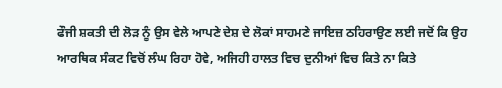ਫੌਜੀ ਸ਼ਕਤੀ ਦੀ ਲੋੜ ਨੂੰ ਉਸ ਵੇਲੇ ਆਪਣੇ ਦੇਸ਼ ਦੇ ਲੋਕਾਂ ਸਾਹਮਣੇ ਜਾਇਜ਼ ਠਹਿਰਾਉਣ ਲਈ ਜਦੋਂ ਕਿ ਉਹ ਆਰਥਿਕ ਸੰਕਟ ਵਿਚੋਂ ਲੰਘ ਰਿਹਾ ਹੋਵੇ, ਅਜਿਹੀ ਹਾਲਤ ਵਿਚ ਦੁਨੀਆਂ ਵਿਚ ਕਿਤੇ ਨਾ ਕਿਤੇ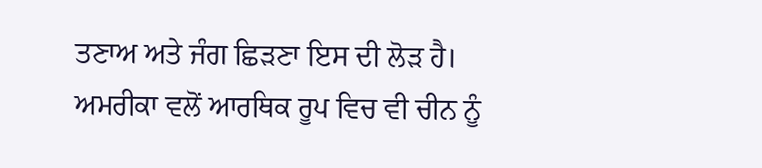ਤਣਾਅ ਅਤੇ ਜੰਗ ਛਿੜਣਾ ਇਸ ਦੀ ਲੋੜ ਹੈ।
ਅਮਰੀਕਾ ਵਲੋਂ ਆਰਥਿਕ ਰੂਪ ਵਿਚ ਵੀ ਚੀਨ ਨੂੰ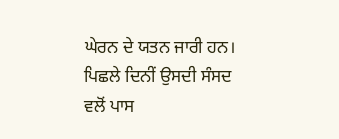ਘੇਰਨ ਦੇ ਯਤਨ ਜਾਰੀ ਹਨ। ਪਿਛਲੇ ਦਿਨੀਂ ਉਸਦੀ ਸੰਸਦ ਵਲੋਂ ਪਾਸ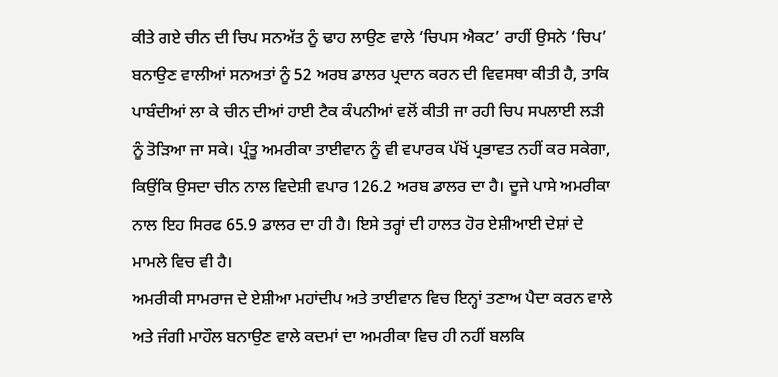ਕੀਤੇ ਗਏ ਚੀਨ ਦੀ ਚਿਪ ਸਨਅੱਤ ਨੂੰ ਢਾਹ ਲਾਉਣ ਵਾਲੇ ‘ਚਿਪਸ ਐਕਟ’ ਰਾਹੀਂ ਉਸਨੇ ‘ਚਿਪ’ ਬਨਾਉਣ ਵਾਲੀਆਂ ਸਨਅਤਾਂ ਨੂੰ 52 ਅਰਬ ਡਾਲਰ ਪ੍ਰਦਾਨ ਕਰਨ ਦੀ ਵਿਵਸਥਾ ਕੀਤੀ ਹੈ, ਤਾਕਿ ਪਾਬੰਦੀਆਂ ਲਾ ਕੇ ਚੀਨ ਦੀਆਂ ਹਾਈ ਟੈਕ ਕੰਪਨੀਆਂ ਵਲੋਂ ਕੀਤੀ ਜਾ ਰਹੀ ਚਿਪ ਸਪਲਾਈ ਲੜੀ ਨੂੰ ਤੋੜਿਆ ਜਾ ਸਕੇ। ਪ੍ਰੰਤੂ ਅਮਰੀਕਾ ਤਾਈਵਾਨ ਨੂੰ ਵੀ ਵਪਾਰਕ ਪੱਖੋਂ ਪ੍ਰਭਾਵਤ ਨਹੀਂ ਕਰ ਸਕੇਗਾ, ਕਿਉਂਕਿ ਉਸਦਾ ਚੀਨ ਨਾਲ ਵਿਦੇਸ਼ੀ ਵਪਾਰ 126.2 ਅਰਬ ਡਾਲਰ ਦਾ ਹੈ। ਦੂਜੇ ਪਾਸੇ ਅਮਰੀਕਾ ਨਾਲ ਇਹ ਸਿਰਫ 65.9 ਡਾਲਰ ਦਾ ਹੀ ਹੈ। ਇਸੇ ਤਰ੍ਹਾਂ ਦੀ ਹਾਲਤ ਹੋਰ ਏਸ਼ੀਆਈ ਦੇਸ਼ਾਂ ਦੇ ਮਾਮਲੇ ਵਿਚ ਵੀ ਹੈ।
ਅਮਰੀਕੀ ਸਾਮਰਾਜ ਦੇ ਏਸ਼ੀਆ ਮਹਾਂਦੀਪ ਅਤੇ ਤਾਈਵਾਨ ਵਿਚ ਇਨ੍ਹਾਂ ਤਣਾਅ ਪੈਦਾ ਕਰਨ ਵਾਲੇ ਅਤੇ ਜੰਗੀ ਮਾਹੌਲ ਬਨਾਉਣ ਵਾਲੇ ਕਦਮਾਂ ਦਾ ਅਮਰੀਕਾ ਵਿਚ ਹੀ ਨਹੀਂ ਬਲਕਿ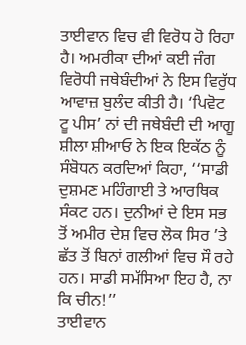ਤਾਈਵਾਨ ਵਿਚ ਵੀ ਵਿਰੋਧ ਹੋ ਰਿਹਾ ਹੈ। ਅਮਰੀਕਾ ਦੀਆਂ ਕਈ ਜੰਗ ਵਿਰੋਧੀ ਜਥੇਬੰਦੀਆਂ ਨੇ ਇਸ ਵਿਰੁੱਧ ਆਵਾਜ਼ ਬੁਲੰਦ ਕੀਤੀ ਹੈ। ‘ਪਿਵੋਟ ਟੂ ਪੀਸ’ ਨਾਂ ਦੀ ਜਥੇਬੰਦੀ ਦੀ ਆਗੂ ਸ਼ੀਲਾ ਸ਼ੀਆਓ ਨੇ ਇਕ ਇਕੱਠ ਨੂੰ ਸੰਬੋਧਨ ਕਰਦਿਆਂ ਕਿਹਾ, ‘‘ਸਾਡੀ ਦੁਸ਼ਮਣ ਮਹਿੰਗਾਈ ਤੇ ਆਰਥਿਕ ਸੰਕਟ ਹਨ। ਦੁਨੀਆਂ ਦੇ ਇਸ ਸਭ ਤੋਂ ਅਮੀਰ ਦੇਸ਼ ਵਿਚ ਲੋਕ ਸਿਰ ’ਤੇ ਛੱਤ ਤੋਂ ਬਿਨਾਂ ਗਲੀਆਂ ਵਿਚ ਸੌ ਰਹੇ ਹਨ। ਸਾਡੀ ਸਮੱਸਿਆ ਇਹ ਹੈ, ਨਾ ਕਿ ਚੀਨ!’’
ਤਾਈਵਾਨ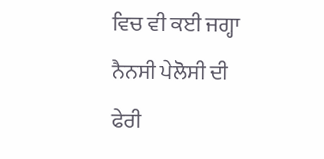ਵਿਚ ਵੀ ਕਈ ਜਗ੍ਹਾ ਨੈਨਸੀ ਪੇਲੋਸੀ ਦੀ ਫੇਰੀ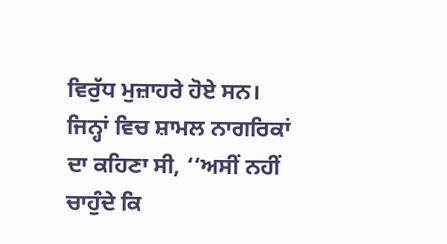ਵਿਰੁੱਧ ਮੁਜ਼ਾਹਰੇ ਹੋਏ ਸਨ। ਜਿਨ੍ਹਾਂ ਵਿਚ ਸ਼ਾਮਲ ਨਾਗਰਿਕਾਂ ਦਾ ਕਹਿਣਾ ਸੀ, ‘‘ਅਸੀਂ ਨਹੀਂ ਚਾਹੁੰਦੇ ਕਿ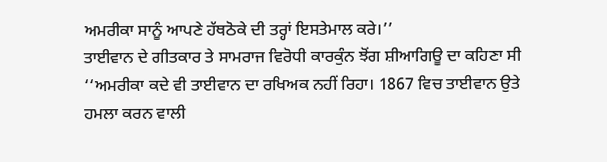ਅਮਰੀਕਾ ਸਾਨੂੰ ਆਪਣੇ ਹੱਥਠੋਕੇ ਦੀ ਤਰ੍ਹਾਂ ਇਸਤੇਮਾਲ ਕਰੇ।’’
ਤਾਈਵਾਨ ਦੇ ਗੀਤਕਾਰ ਤੇ ਸਾਮਰਾਜ ਵਿਰੋਧੀ ਕਾਰਕੁੰਨ ਝੋਂਗ ਸ਼ੀਆਗਿਊ ਦਾ ਕਹਿਣਾ ਸੀ ‘‘ਅਮਰੀਕਾ ਕਦੇ ਵੀ ਤਾਈਵਾਨ ਦਾ ਰਖਿਅਕ ਨਹੀਂ ਰਿਹਾ। 1867 ਵਿਚ ਤਾਈਵਾਨ ਉਤੇ ਹਮਲਾ ਕਰਨ ਵਾਲੀ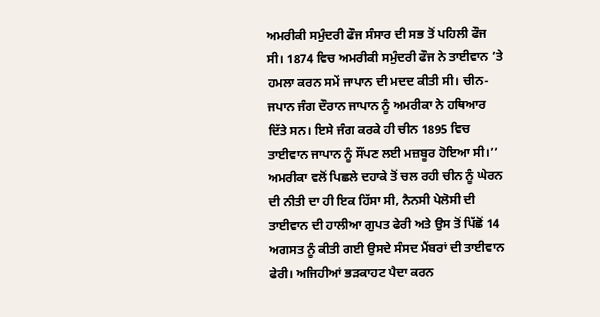ਅਮਰੀਕੀ ਸਮੁੰਦਰੀ ਫੌਜ ਸੰਸਾਰ ਦੀ ਸਭ ਤੋਂ ਪਹਿਲੀ ਫੌਜ ਸੀ। 1874 ਵਿਚ ਅਮਰੀਕੀ ਸਮੁੰਦਰੀ ਫੌਜ ਨੇ ਤਾਈਵਾਨ ’ਤੇ ਹਮਲਾ ਕਰਨ ਸਮੇਂ ਜਾਪਾਨ ਦੀ ਮਦਦ ਕੀਤੀ ਸੀ। ਚੀਨ-ਜਪਾਨ ਜੰਗ ਦੌਰਾਨ ਜਾਪਾਨ ਨੂੰ ਅਮਰੀਕਾ ਨੇ ਹਥਿਆਰ ਦਿੱਤੇ ਸਨ। ਇਸੇ ਜੰਗ ਕਰਕੇ ਹੀ ਚੀਨ 1895 ਵਿਚ ਤਾਈਵਾਨ ਜਾਪਾਨ ਨੂੰ ਸੌਂਪਣ ਲਈ ਮਜ਼ਬੂਰ ਹੋਇਆ ਸੀ।’’
ਅਮਰੀਕਾ ਵਲੋਂ ਪਿਛਲੇ ਦਹਾਕੇ ਤੋਂ ਚਲ ਰਹੀ ਚੀਨ ਨੂੰ ਘੇਰਨ ਦੀ ਨੀਤੀ ਦਾ ਹੀ ਇਕ ਹਿੱਸਾ ਸੀ, ਨੈਨਸੀ ਪੇਲੋਸੀ ਦੀ ਤਾਈਵਾਨ ਦੀ ਹਾਲੀਆ ਗੁਪਤ ਫੇਰੀ ਅਤੇ ਉਸ ਤੋਂ ਪਿੱਛੋਂ 14 ਅਗਸਤ ਨੂੰ ਕੀਤੀ ਗਈ ਉਸਦੇ ਸੰਸਦ ਮੈਂਬਰਾਂ ਦੀ ਤਾਈਵਾਨ ਫੇਰੀ। ਅਜਿਹੀਆਂ ਭੜਕਾਹਟ ਪੈਦਾ ਕਰਨ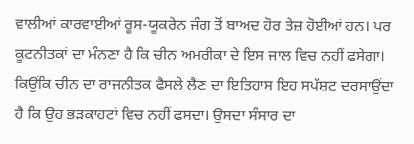ਵਾਲੀਆਂ ਕਾਰਵਾਈਆਂ ਰੂਸ-ਯੂਕਰੇਨ ਜੰਗ ਤੋਂ ਬਾਅਦ ਹੋਰ ਤੇਜ਼ ਹੋਈਆਂ ਹਨ। ਪਰ ਕੂਟਨੀਤਕਾਂ ਦਾ ਮੰਨਣਾ ਹੈ ਕਿ ਚੀਨ ਅਮਰੀਕਾ ਦੇ ਇਸ ਜਾਲ ਵਿਚ ਨਹੀਂ ਫਸੇਗਾ। ਕਿਉਂਕਿ ਚੀਨ ਦਾ ਰਾਜਨੀਤਕ ਫੈਸਲੇ ਲੈਣ ਦਾ ਇਤਿਹਾਸ ਇਹ ਸਪੱਸ਼ਟ ਦਰਸਾਉਂਦਾ ਹੈ ਕਿ ਉਹ ਭੜਕਾਹਟਾਂ ਵਿਚ ਨਹੀਂ ਫਸਦਾ। ਉਸਦਾ ਸੰਸਾਰ ਦਾ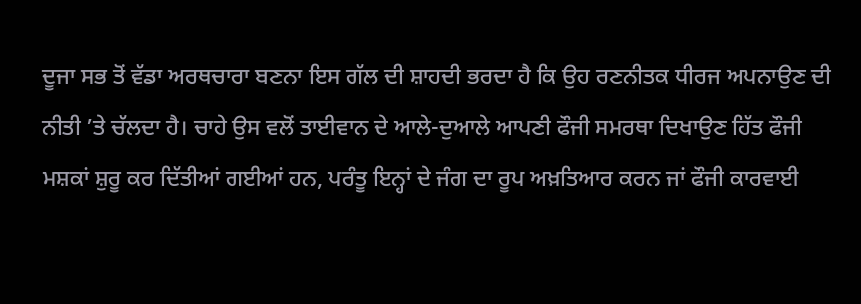ਦੂਜਾ ਸਭ ਤੋਂ ਵੱਡਾ ਅਰਥਚਾਰਾ ਬਣਨਾ ਇਸ ਗੱਲ ਦੀ ਸ਼ਾਹਦੀ ਭਰਦਾ ਹੈ ਕਿ ਉਹ ਰਣਨੀਤਕ ਧੀਰਜ ਅਪਨਾਉਣ ਦੀ ਨੀਤੀ ’ਤੇ ਚੱਲਦਾ ਹੈ। ਚਾਹੇ ਉਸ ਵਲੋਂ ਤਾਈਵਾਨ ਦੇ ਆਲੇ-ਦੁਆਲੇ ਆਪਣੀ ਫੌਜੀ ਸਮਰਥਾ ਦਿਖਾਉਣ ਹਿੱਤ ਫੌਜੀ ਮਸ਼ਕਾਂ ਸ਼ੁਰੂ ਕਰ ਦਿੱਤੀਆਂ ਗਈਆਂ ਹਨ, ਪਰੰਤੂ ਇਨ੍ਹਾਂ ਦੇ ਜੰਗ ਦਾ ਰੂਪ ਅਖ਼ਤਿਆਰ ਕਰਨ ਜਾਂ ਫੌਜੀ ਕਾਰਵਾਈ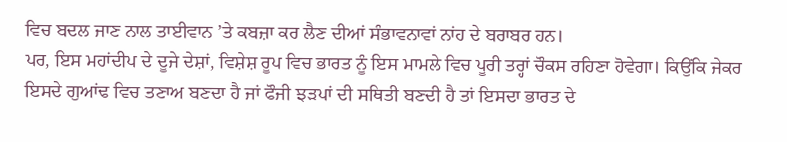ਵਿਚ ਬਦਲ ਜਾਣ ਨਾਲ ਤਾਈਵਾਨ ’ਤੇ ਕਬਜ਼ਾ ਕਰ ਲੈਣ ਦੀਆਂ ਸੰਭਾਵਨਾਵਾਂ ਨਾਂਹ ਦੇ ਬਰਾਬਰ ਹਨ।
ਪਰ, ਇਸ ਮਹਾਂਦੀਪ ਦੇ ਦੂਜੇ ਦੇਸ਼ਾਂ, ਵਿਸ਼ੇਸ਼ ਰੂਪ ਵਿਚ ਭਾਰਤ ਨੂੰ ਇਸ ਮਾਮਲੇ ਵਿਚ ਪੂਰੀ ਤਰ੍ਹਾਂ ਚੌਕਸ ਰਹਿਣਾ ਹੋਵੇਗਾ। ਕਿਉਂਕਿ ਜੇਕਰ ਇਸਦੇ ਗੁਆਂਢ ਵਿਚ ਤਣਾਅ ਬਣਦਾ ਹੈ ਜਾਂ ਫੌਜੀ ਝੜਪਾਂ ਦੀ ਸਥਿਤੀ ਬਣਦੀ ਹੈ ਤਾਂ ਇਸਦਾ ਭਾਰਤ ਦੇ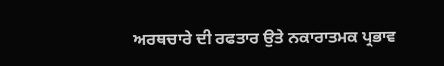ਅਰਥਚਾਰੇ ਦੀ ਰਫਤਾਰ ਉਤੇ ਨਕਾਰਾਤਮਕ ਪ੍ਰਭਾਵ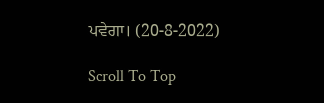ਪਵੇਗਾ। (20-8-2022)

Scroll To Top